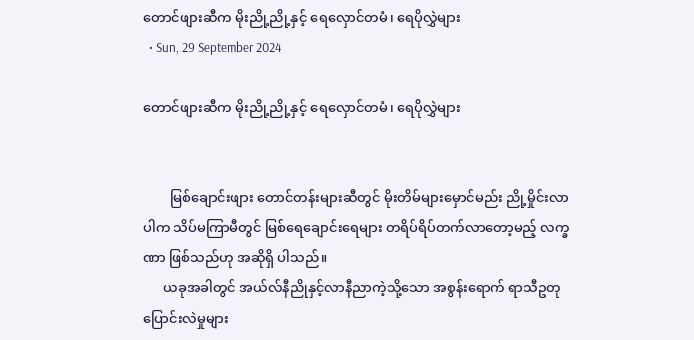တောင်ဖျားဆီက မိုးညို့ညို့နှင့် ရေလှောင်တမံ၊ ရေပိုလွှဲများ
  • Sun, 29 September 2024

တောင်ဖျားဆီက မိုးညို့ညို့နှင့် ရေလှောင်တမံ၊ ရေပိုလွှဲများ


        မြစ်ချောင်းဖျား တောင်တန်းများဆီတွင် မိုးတိမ်များမှောင်မည်း ညို့မှိုင်းလာပါက သိပ်မကြာမီတွင် မြစ်ရေချောင်းရေများ တရိပ်ရိပ်တက်လာတော့မည့် လက္ခဏာ ဖြစ်သည်ဟု အဆိုရှိ ပါသည်။
      ယခုအခါတွင် အယ်လ်နီညိုနှင့်လာနီညာကဲ့သို့သော အစွန်းရောက် ရာသီဥတု ပြောင်းလဲမှုများ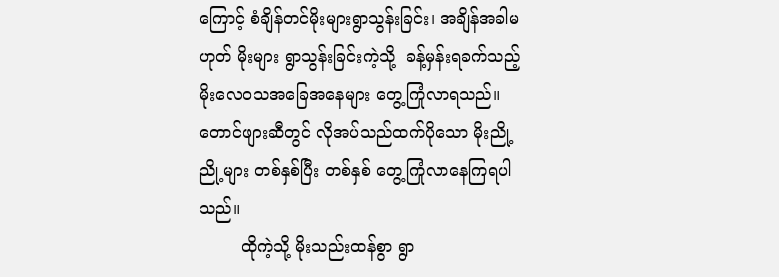ကြောင့် စံချိန်တင်မိုးများရွာသွန်းခြင်း၊ အချိန်အခါမဟုတ် မိုးများ ရွာသွန်းခြင်းကဲ့သို့  ခန့်မှန်းရခက်သည့် မိုးလေဝသအခြေအနေများ တွေ့ကြုံလာရသည်။ တောင်ဖျားဆီတွင် လိုအပ်သည်ထက်ပိုသော မိုးညို့ညို့များ တစ်နှစ်ပြီး တစ်နှစ် တွေ့ကြုံလာနေကြရပါသည်။
        ထိုကဲ့သို့ မိုးသည်းထန်စွာ ရွာ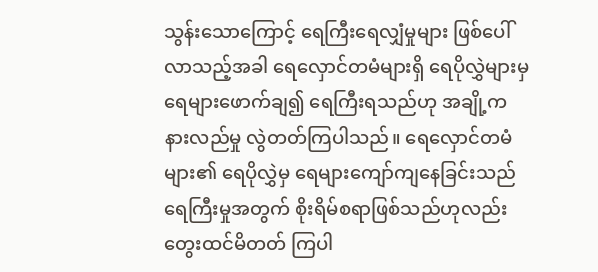သွန်းသောကြောင့် ရေကြီးရေလျှံမှုများ ဖြစ်ပေါ်လာသည့်အခါ ရေလှောင်တမံများရှိ ရေပိုလွှဲများမှ ရေများဖောက်ချ၍ ရေကြီးရသည်ဟု အချို့က နားလည်မှု လွဲတတ်ကြပါသည်။ ရေလှောင်တမံများ၏ ရေပိုလွှဲမှ ရေများကျော်ကျနေခြင်းသည် ရေကြီးမှုအတွက် စိုးရိမ်စရာဖြစ်သည်ဟုလည်း တွေးထင်မိတတ် ကြပါ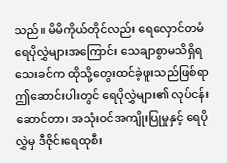သည်။ မိမိကိုယ်တိုင်လည်း ရေလှောင်တမံ ရေပိုလွှဲများအကြောင်း သေချာစွာမသိရှိရသေးခင်က ထိုသို့တွေးထင်ခဲ့ဖူးသည်ဖြစ်ရာ ဤဆောင်းပါးတွင် ရေပိုလွှဲများ၏ လုပ်ငန်းဆောင်တာ၊ အသုံးဝင်အကျိုးပြုမှုနှင့် ရေပိုလွှဲမှ ဒီဇိုင်းရေထုစီး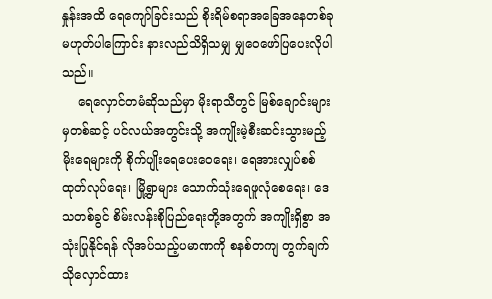နှုန်းအထိ ရေကျော်ခြင်းသည် စိုးရိမ်စရာအခြေအနေတစ်ခုမဟုတ်ပါကြောင်း နားလည်သိရှိသမျှ မျှဝေဖော်ပြပေးလိုပါသည်။
    ရေလှောင်တမံဆိုသည်မှာ မိုးရာသီတွင် မြစ်ချောင်းများမှတစ်ဆင့် ပင်လယ်အတွင်းသို့ အကျိုးမဲ့စီးဆင်းသွားမည့် မိုးရေများကို စိုက်ပျိုးရေပေးဝေရေး၊ ရေအားလျှပ်စစ်ထုတ်လုပ်ရေး၊ မြို့ရွာများ သောက်သုံးရေဖူလုံစေရေး၊ ဒေသတစ်ခွင် စိမ်းလန်းစိုပြည်ရေးတို့အတွက် အကျိုးရှိစွာ အသုံးပြုနိုင်ရန် လိုအပ်သည့်ပမာဏကို စနစ်တကျ တွက်ချက်သိုလှောင်ထား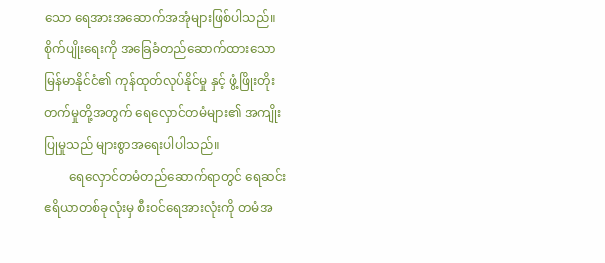သော ရေအားအဆောက်အအုံများဖြစ်ပါသည်။ စိုက်ပျိုးရေးကို အခြေခံတည်ဆောက်ထားသော မြန်မာနိုင်ငံ၏ ကုန်ထုတ်လုပ်နိုင်မှု နှင့် ဖွံ့ဖြိုးတိုးတက်မှုတို့အတွက် ရေလှောင်တမံများ၏ အကျိုးပြုမှုသည် များစွာအရေးပါပါသည်။
        ရေလှောင်တမံတည်ဆောက်ရာတွင် ရေဆင်းဧရိယာတစ်ခုလုံးမှ စီးဝင်ရေအားလုံးကို တမံအ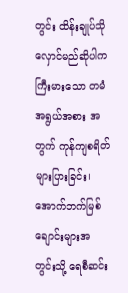တွင်း ထိန်းချုပ်သိုလှောင်မည်ဆိုပါက ကြီးမားသော တမံအရွယ်အစား အတွက် ကုန်ကျစရိတ်များပြားခြင်း၊ အောက်ဘက်မြစ်ချောင်းများအတွင်းသို့ ရေစီဆင်း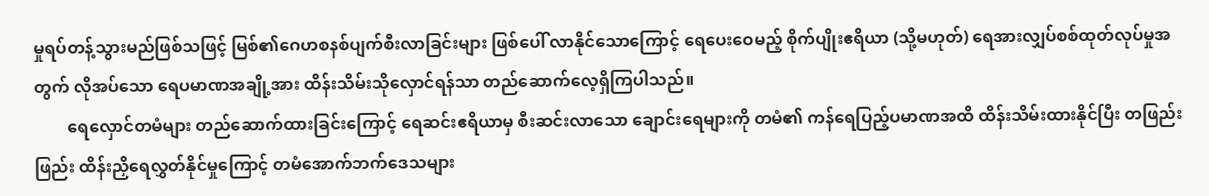မှုရပ်တန့်သွားမည်ဖြစ်သဖြင့် မြစ်၏ဂေဟစနစ်ပျက်စီးလာခြင်းများ ဖြစ်ပေါ် လာနိုင်သောကြောင့် ရေပေးဝေမည့် စိုက်ပျိုးဧရိယာ (သို့မဟုတ်) ရေအားလျှပ်စစ်ထုတ်လုပ်မှုအတွက် လိုအပ်သော ရေပမာဏအချို့အား ထိန်းသိမ်းသိုလှောင်ရန်သာ တည်ဆောက်လေ့ရှိကြပါသည်။
        ရေလှောင်တမံများ တည်ဆောက်ထားခြင်းကြောင့် ရေဆင်းဧရိယာမှ စီးဆင်းလာသော ချောင်းရေများကို တမံ၏ ကန်ရေပြည့်ပမာဏအထိ ထိန်းသိမ်းထားနိုင်ပြီး တဖြည်းဖြည်း ထိန်းညှိရေလွှတ်နိုင်မှုကြောင့် တမံအောက်ဘက်ဒေသများ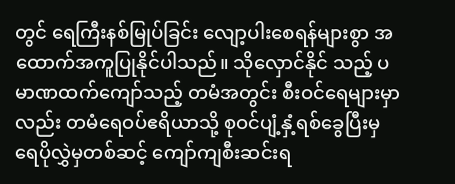တွင် ရေကြီးနစ်မြုပ်ခြင်း လျော့ပါးစေရန်များစွာ အထောက်အကူပြုနိုင်ပါသည်။ သိုလှောင်နိုင် သည့် ပမာဏထက်ကျော်သည့် တမံအတွင်း စီးဝင်ရေများမှာလည်း တမံရေဝပ်ဧရိယာသို့ စုဝင်ပျံ့နှံ့ရစ်ခွေပြီးမှ ရေပိုလွှဲမှတစ်ဆင့် ကျော်ကျစီးဆင်းရ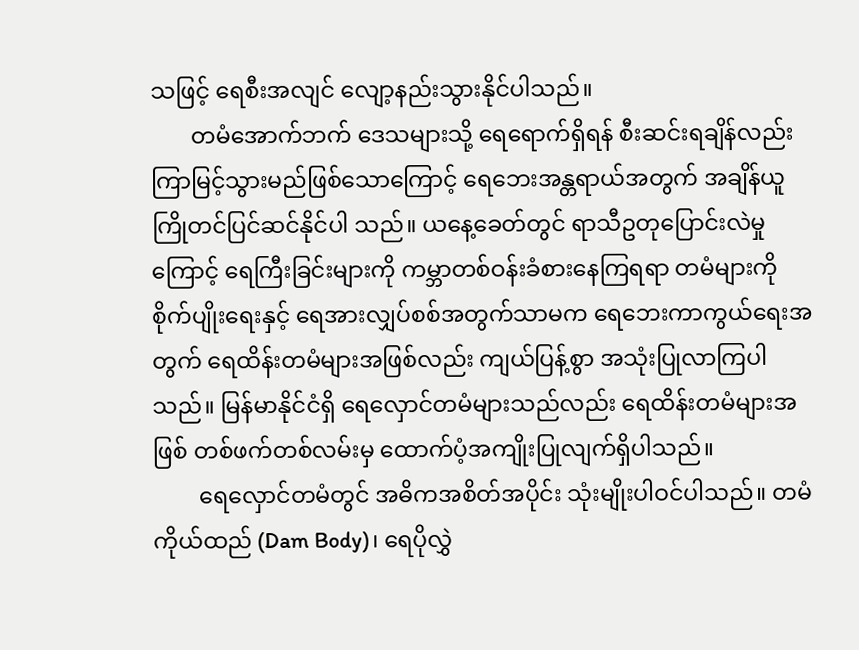သဖြင့် ရေစီးအလျင် လျော့နည်းသွားနိုင်ပါသည်။
       တမံအောက်ဘက် ဒေသများသို့ ရေရောက်ရှိရန် စီးဆင်းရချိန်လည်း ကြာမြင့်သွားမည်ဖြစ်သောကြောင့် ရေဘေးအန္တရာယ်အတွက် အချိန်ယူကြိုတင်ပြင်ဆင်နိုင်ပါ သည်။ ယနေ့ခေတ်တွင် ရာသီဥတုပြောင်းလဲမှုကြောင့် ရေကြီးခြင်းများကို ကမ္ဘာတစ်ဝန်းခံစားနေကြရရာ တမံများကို  စိုက်ပျိုးရေးနှင့် ရေအားလျှပ်စစ်အတွက်သာမက ရေဘေးကာကွယ်ရေးအတွက် ရေထိန်းတမံများအဖြစ်လည်း ကျယ်ပြန့်စွာ အသုံးပြုလာကြပါသည်။ မြန်မာနိုင်ငံရှိ ရေလှောင်တမံများသည်လည်း ရေထိန်းတမံများအဖြစ် တစ်ဖက်တစ်လမ်းမှ ထောက်ပံ့အကျိုးပြုလျက်ရှိပါသည်။
        ရေလှောင်တမံတွင် အဓိကအစိတ်အပိုင်း သုံးမျိုးပါဝင်ပါသည်။ တမံ ကိုယ်ထည် (Dam Body)၊ ရေပိုလွှဲ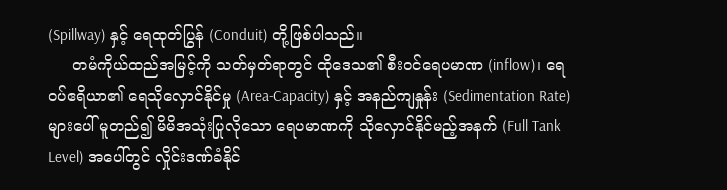(Spillway) နှင့် ရေထုတ်ပြွန် (Conduit) တို့ဖြစ်ပါသည်။
     တမံကိုယ်ထည်အမြင့်ကို သတ်မှတ်ရာတွင် ထိုဒေသ၏ စီးဝင်ရေပမာဏ (inflow)၊ ရေဝပ်ဧရိယာ၏ ရေသိုလှောင်နိုင်မှု (Area-Capacity) နှင့် အနည်ကျနှုန်း (Sedimentation Rate) များပေါ် မူတည်၍ မိမိအသုံးပြုလိုသော ရေပမာဏကို သိုလှောင်နိုင်မည့်အနက် (Full Tank Level) အပေါ်တွင် လှိုင်းဒဏ်ခံနိုင်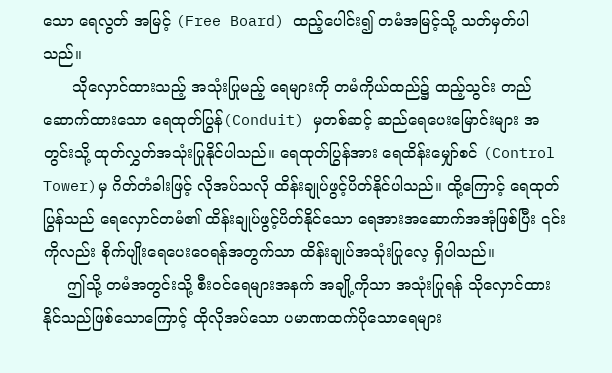သော ရေလွတ် အမြင့် (Free Board) ထည့်ပေါင်း၍ တမံအမြင့်သို့ သတ်မှတ်ပါသည်။
      သိုလှောင်ထားသည့် အသုံးပြုမည့် ရေများကို တမံကိုယ်ထည်၌ ထည့်သွင်း တည်ဆောက်ထားသော ရေထုတ်ပြွန်(Conduit) မှတစ်ဆင့် ဆည်ရေပေးမြောင်းများ အတွင်းသို့ ထုတ်လွှတ်အသုံးပြုနိုင်ပါသည်။ ရေထုတ်ပြွန်အား ရေထိန်းမျှော်စင် (Control Tower)မှ ဂိတ်တံခါးဖြင့် လိုအပ်သလို ထိန်းချုပ်ဖွင့်ပိတ်နိုင်ပါသည်။ ထို့ကြောင့် ရေထုတ်ပြွန်သည် ရေလှောင်တမံ၏ ထိန်းချုပ်ဖွင့်ပိတ်နိုင်သော ရေအားအဆောက်အအုံဖြစ်ပြီး ၎င်းကိုလည်း စိုက်ပျိုးရေပေးဝေရန်အတွက်သာ ထိန်းချုပ်အသုံးပြုလေ့ ရှိပါသည်။
     ဤသို့ တမံအတွင်းသို့ စီးဝင်ရေများအနက် အချို့ကိုသာ အသုံးပြုရန် သိုလှောင်ထားနိုင်သည်ဖြစ်သောကြောင့် ထိုလိုအပ်သော ပမာဏထက်ပိုသောရေများ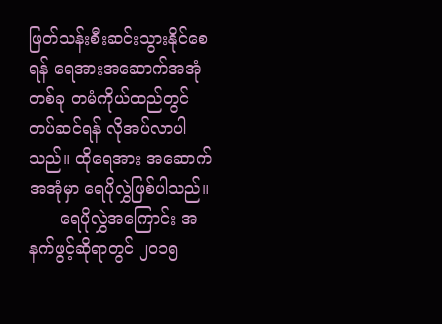ဖြတ်သန်းစီးဆင်းသွားနိုင်စေ ရန် ရေအားအဆောက်အအုံတစ်ခု တမံကိုယ်ထည်တွင် တပ်ဆင်ရန် လိုအပ်လာပါသည်။ ထိုရေအား အဆောက်အအုံမှာ ရေပိုလွှဲဖြစ်ပါသည်။
      ရေပိုလွှဲအကြောင်း အနက်ဖွင့်ဆိုရာတွင် ၂၀၁၅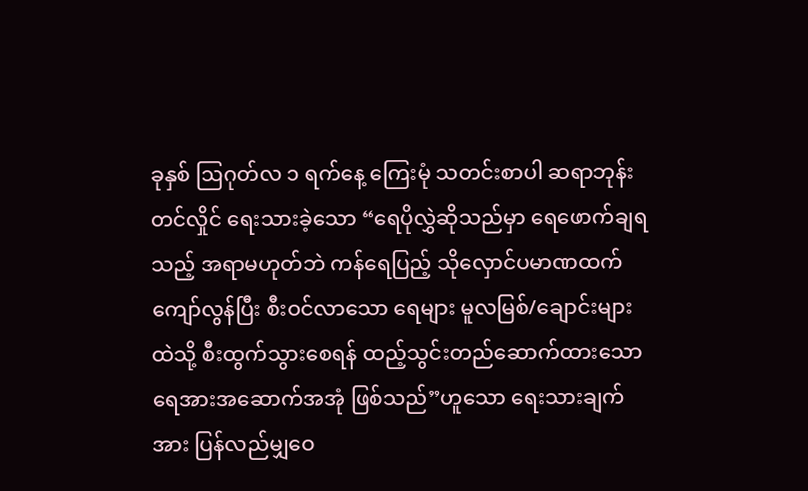ခုနှစ် ဩဂုတ်လ ၁ ရက်နေ့ ကြေးမုံ သတင်းစာပါ ဆရာဘုန်းတင်လှိုင် ရေးသားခဲ့သော “ရေပိုလွှဲဆိုသည်မှာ ရေဖောက်ချရသည့် အရာမဟုတ်ဘဲ ကန်ရေပြည့် သိုလှောင်ပမာဏထက် ကျော်လွန်ပြီး စီးဝင်လာသော ရေများ မူလမြစ်/ချောင်းများထဲသို့ စီးထွက်သွားစေရန် ထည့်သွင်းတည်ဆောက်ထားသော ရေအားအဆောက်အအုံ ဖြစ်သည်”ဟူသော ရေးသားချက်အား ပြန်လည်မျှဝေ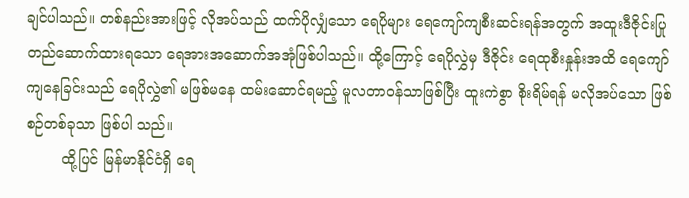ချင်ပါသည်။ တစ်နည်းအားဖြင့် လိုအပ်သည် ထက်ပိုလျှံသော ရေပိုများ ရေကျော်ကျစီးဆင်းရန်အတွက် အထူးဒီဇိုင်းပြု တည်ဆောက်ထားရသော ရေအားအဆောက်အအုံဖြစ်ပါသည်။ ထို့ကြောင့် ရေပိုလွှဲမှ ဒီဇိုင်း ရေထုစီးနှုန်းအထိ ရေကျော်ကျနေခြင်းသည် ရေပိုလွှဲ၏ မဖြစ်မနေ ထမ်းဆောင်ရမည့် မူလတာဝန်သာဖြစ်ပြီး ထူးကဲစွာ စိုးရိမ်ရန် မလိုအပ်သော ဖြစ်စဉ်တစ်ခုသာ ဖြစ်ပါ သည်။
        ထို့ပြင် မြန်မာနိုင်ငံရှိ ရေ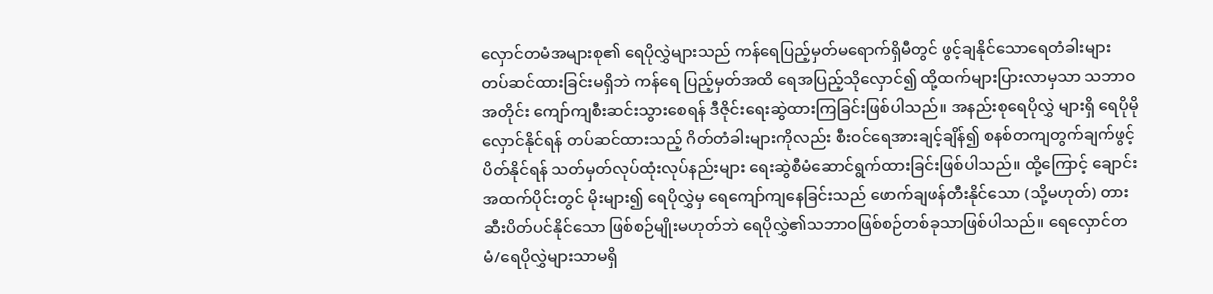လှောင်တမံအများစု၏ ရေပိုလွှဲများသည် ကန်ရေပြည့်မှတ်မရောက်ရှိမီတွင် ဖွင့်ချနိုင်သောရေတံခါးများ တပ်ဆင်ထားခြင်းမရှိဘဲ ကန်ရေ ပြည့်မှတ်အထိ ရေအပြည့်သိုလှောင်၍ ထို့ထက်များပြားလာမှသာ သဘာဝအတိုင်း ကျော်ကျစီးဆင်းသွားစေရန် ဒီဇိုင်းရေးဆွဲထားကြခြင်းဖြစ်ပါသည်။ အနည်းစုရေပိုလွှဲ များရှိ ရေပိုမိုလှောင်နိုင်ရန် တပ်ဆင်ထားသည့် ဂိတ်တံခါးများကိုလည်း စီးဝင်ရေအားချင့်ချိန်၍ စနစ်တကျတွက်ချက်ဖွင့်ပိတ်နိုင်ရန် သတ်မှတ်လုပ်ထုံးလုပ်နည်းများ ရေးဆွဲစီမံဆောင်ရွက်ထားခြင်းဖြစ်ပါသည်။ ထို့ကြောင့် ချောင်းအထက်ပိုင်းတွင် မိုးများ၍ ရေပိုလွှဲမှ ရေကျော်ကျနေခြင်းသည် ဖောက်ချဖန်တီးနိုင်သော (သို့မဟုတ်) တားဆီးပိတ်ပင်နိုင်သော ဖြစ်စဉ်မျိုးမဟုတ်ဘဲ ရေပိုလွှဲ၏သဘာဝဖြစ်စဉ်တစ်ခုသာဖြစ်ပါသည်။ ရေလှောင်တမံ/ရေပိုလွှဲများသာမရှိ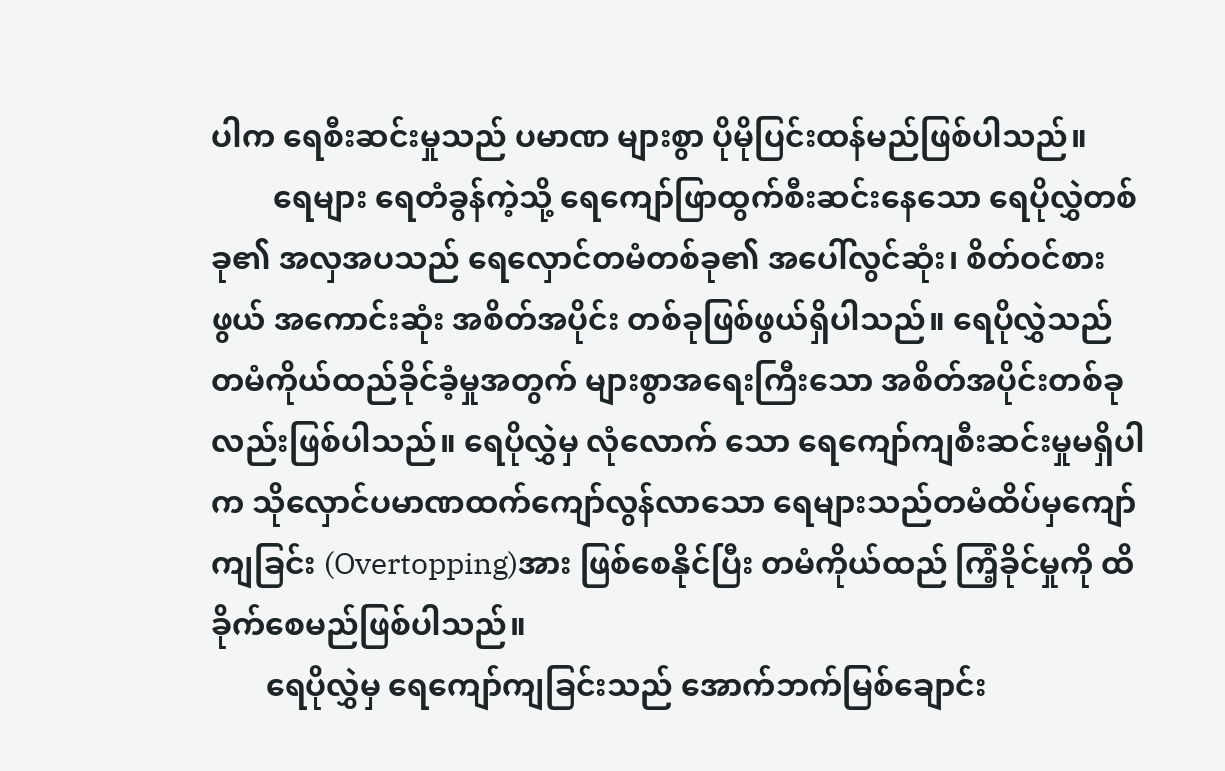ပါက ရေစီးဆင်းမှုသည် ပမာဏ များစွာ ပိုမိုပြင်းထန်မည်ဖြစ်ပါသည်။
        ရေများ ရေတံခွန်ကဲ့သို့ ရေကျော်ဖြာထွက်စီးဆင်းနေသော ရေပိုလွှဲတစ်ခု၏ အလှအပသည် ရေလှောင်တမံတစ်ခု၏ အပေါ်လွင်ဆုံး၊ စိတ်ဝင်စားဖွယ် အကောင်းဆုံး အစိတ်အပိုင်း တစ်ခုဖြစ်ဖွယ်ရှိပါသည်။ ရေပိုလွှဲသည် တမံကိုယ်ထည်ခိုင်ခံ့မှုအတွက် များစွာအရေးကြီးသော အစိတ်အပိုင်းတစ်ခုလည်းဖြစ်ပါသည်။ ရေပိုလွှဲမှ လုံလောက် သော ရေကျော်ကျစီးဆင်းမှုမရှိပါက သိုလှောင်ပမာဏထက်ကျော်လွန်လာသော ရေများသည်တမံထိပ်မှကျော်ကျခြင်း (Overtopping)အား ဖြစ်စေနိုင်ပြီး တမံကိုယ်ထည် ကြံ့ခိုင်မှုကို ထိခိုက်စေမည်ဖြစ်ပါသည်။
       ရေပိုလွှဲမှ ရေကျော်ကျခြင်းသည် အောက်ဘက်မြစ်ချောင်း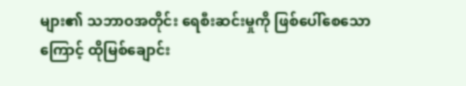များ၏ သဘာဝအတိုင်း ရေစီးဆင်းမှုကို ဖြစ်ပေါ်စေသောကြောင့် ထိုမြစ်ချောင်း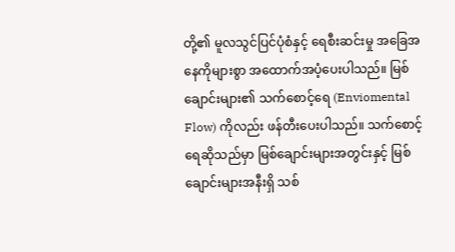တို့၏ မူလသွင်ပြင်ပုံစံနှင့် ရေစီးဆင်းမှု အခြေအနေကိုများစွာ အထောက်အပံ့ပေးပါသည်။ မြစ်ချောင်းများ၏ သက်စောင့်ရေ (Enviomental Flow) ကိုလည်း ဖန်တီးပေးပါသည်။ သက်စောင့် ရေဆိုသည်မှာ မြစ်ချောင်းများအတွင်းနှင့် မြစ်ချောင်းများအနီးရှိ သစ်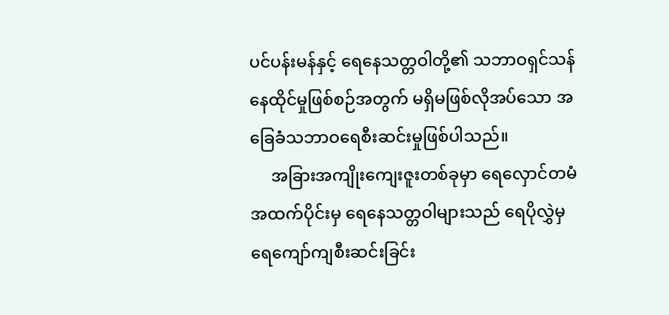ပင်ပန်းမန်နှင့် ရေနေသတ္တဝါတို့၏ သဘာဝရှင်သန်နေထိုင်မှုဖြစ်စဉ်အတွက် မရှိမဖြစ်လိုအပ်သော အခြေခံသဘာဝရေစီးဆင်းမှုဖြစ်ပါသည်။
     အခြားအကျိုးကျေးဇူးတစ်ခုမှာ ရေလှောင်တမံအထက်ပိုင်းမှ ရေနေသတ္တဝါများသည် ရေပိုလွှဲမှ ရေကျော်ကျစီးဆင်းခြင်း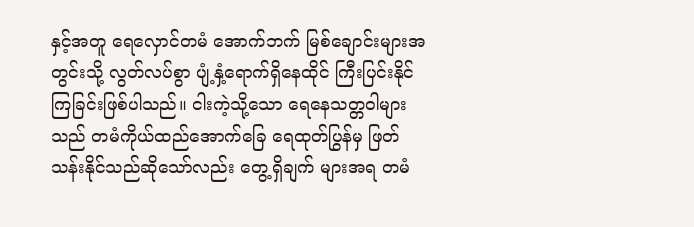နှင့်အတူ ရေလှောင်တမံ အောက်ဘက် မြစ်ချောင်းများအတွင်းသို့ လွတ်လပ်စွာ ပျံ့နှံ့ရောက်ရှိနေထိုင် ကြီးပြင်းနိုင်ကြခြင်းဖြစ်ပါသည်။ ငါးကဲ့သို့သော ရေနေသတ္တဝါများသည် တမံကိုယ်ထည်အောက်ခြေ ရေထုတ်ပြွန်မှ ဖြတ်သန်းနိုင်သည်ဆိုသော်လည်း တွေ့ရှိချက် များအရ တမံ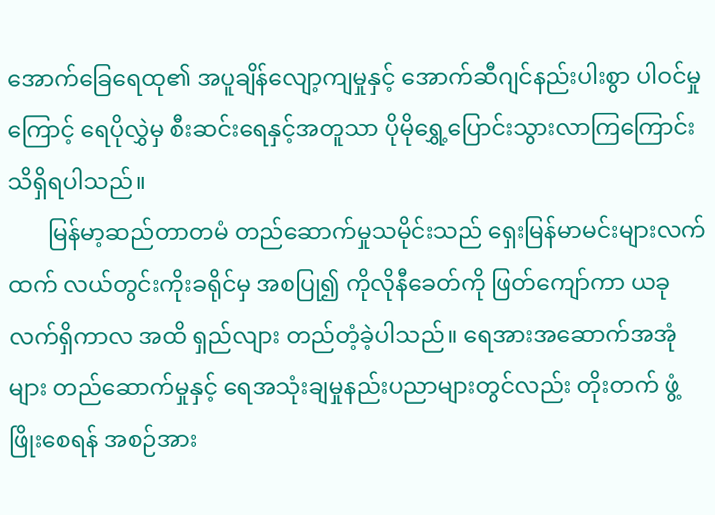အောက်ခြေရေထု၏ အပူချိန်လျော့ကျမှုနှင့် အောက်ဆီဂျင်နည်းပါးစွာ ပါဝင်မှုကြောင့် ရေပိုလွှဲမှ စီးဆင်းရေနှင့်အတူသာ ပိုမိုရွှေ့ပြောင်းသွားလာကြကြောင်း သိရှိရပါသည်။
       မြန်မာ့ဆည်တာတမံ တည်ဆောက်မှုသမိုင်းသည် ရှေးမြန်မာမင်းများလက်ထက် လယ်တွင်းကိုးခရိုင်မှ အစပြု၍ ကိုလိုနီခေတ်ကို ဖြတ်ကျော်ကာ ယခုလက်ရှိကာလ အထိ ရှည်လျား တည်တံ့ခဲ့ပါသည်။ ရေအားအဆောက်အအုံများ တည်ဆောက်မှုနှင့် ရေအသုံးချမှုနည်းပညာများတွင်လည်း တိုးတက် ဖွံ့ဖြိုးစေရန် အစဉ်အား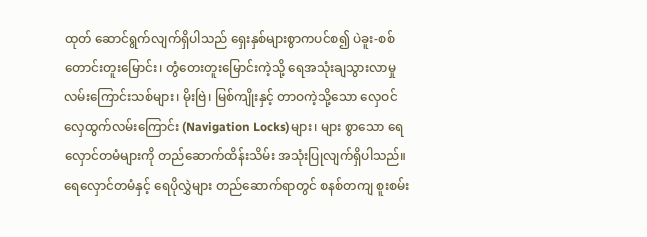ထုတ် ဆောင်ရွက်လျက်ရှိပါသည် ရှေးနှစ်များစွာကပင်စ၍ ပဲခူး-စစ်တောင်းတူးမြောင်း၊ တွံတေးတူးမြောင်းကဲ့သို့ ရေအသုံးချသွားလာမှုလမ်းကြောင်းသစ်များ၊ မိုးဗြဲ၊ မြစ်ကျိုးနှင့် တာဝကဲ့သို့သော လှေဝင်လှေထွက်လမ်းကြောင်း (Navigation Locks)များ၊ များ စွာသော ရေလှောင်တမံများကို တည်ဆောက်ထိန်းသိမ်း အသုံးပြုလျက်ရှိပါသည်။ ရေလှောင်တမံနှင့် ရေပိုလွှဲများ တည်ဆောက်ရာတွင် စနစ်တကျ စူးစမ်း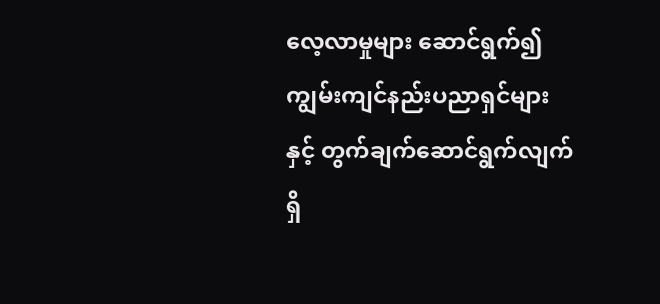လေ့လာမှုများ ဆောင်ရွက်၍ ကျွမ်းကျင်နည်းပညာရှင်များနှင့် တွက်ချက်ဆောင်ရွက်လျက်ရှိ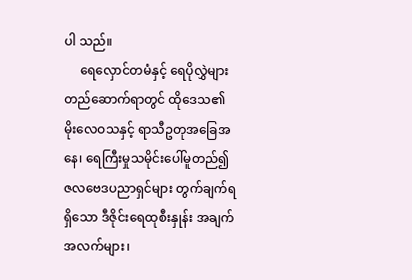ပါ သည်။
     ရေလှောင်တမံနှင့် ရေပိုလွှဲများ တည်ဆောက်ရာတွင် ထိုဒေသ၏ မိုးလေဝသနှင့် ရာသီဥတုအခြေအနေ၊ ရေကြီးမှုသမိုင်းပေါ်မူတည်၍ ဇလဗေဒပညာရှင်များ တွက်ချက်ရရှိသော ဒီဇိုင်းရေထုစီးနှုန်း အချက်အလက်များ၊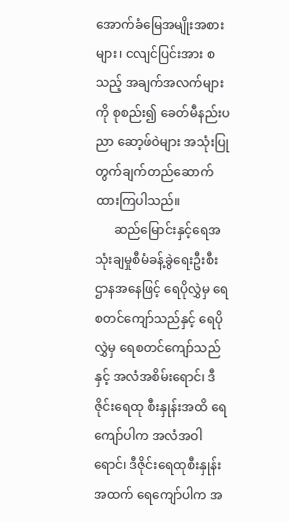အောက်ခံမြေအမျိုးအစားများ၊ ငလျင်ပြင်းအား စသည့် အချက်အလက်များကို စုစည်း၍ ခေတ်မီနည်းပညာ ဆော့ဖ်ဝဲများ အသုံးပြုတွက်ချက်တည်ဆောက် ထားကြပါသည်။
      ဆည်မြောင်းနှင့်ရေအသုံးချမှုစီမံခန့်ခွဲရေးဦးစီးဌာနအနေဖြင့် ရေပိုလွှဲမှ ရေစတင်ကျော်သည်နှင့် ရေပိုလွှဲမှ ရေစတင်ကျော်သည်နှင့် အလံအစိမ်းရောင်၊ ဒီဇိုင်းရေထု စီးနှုန်းအထိ ရေကျော်ပါက အလံအဝါရောင်၊ ဒီဇိုင်းရေထုစီးနှုန်းအထက် ရေကျော်ပါက အ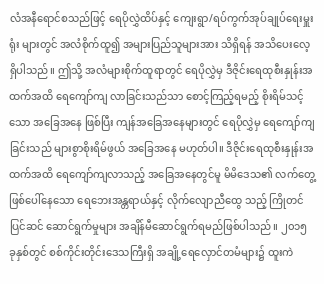လံအနီရောင်စသည်ဖြင့် ရေပိုလွှဲထိပ်နှင့် ကျေးရွာ/ရပ်ကွက်အုပ်ချုပ်ရေးမှူးရုံး များတွင် အလံစိုက်ထူ၍ အများပြည်သူများအား သိရှိရန် အသိပေးလေ့ရှိပါသည်။ ဤသို့ အလံများစိုက်ထူရာတွင် ရေပိုလွှဲမှ ဒီဇိုင်းရေထုစီးနှုန်းအထက်အထိ ရေကျော်ကျ လာခြင်းသည်သာ စောင့်ကြည့်ရမည့် စိုးရိမ်သင့်သော အခြေအနေ ဖြစ်ပြီး ကျန်အခြေအနေများတွင် ရေပိုလွှဲမှ ရေကျော်ကျခြင်းသည် များစွာစိုးရိမ်ဖွယ် အခြေအနေ မဟုတ်ပါ။ ဒီဇိုင်းရေထုစီးနှုန်းအထက်အထိ ရေကျော်ကျလာသည့် အခြေအနေတွင်မူ မိမိဒေသ၏ လက်တွေ့ဖြစ်ပေါ်နေသော ရေဘေးအန္တရာယ်နှင့် လိုက်လျောညီထွေ သည့် ကြိုတင်ပြင်ဆင် ဆောင်ရွက်မှုများ အချိန်မီဆောင်ရွက်ရမည်ဖြစ်ပါသည်။ ၂၀၁၅ ခုနှစ်တွင် စစ်ကိုင်းတိုင်းဒေသကြီးရှိ အချို့ရေလှောင်တမံများ၌ ထူးကဲ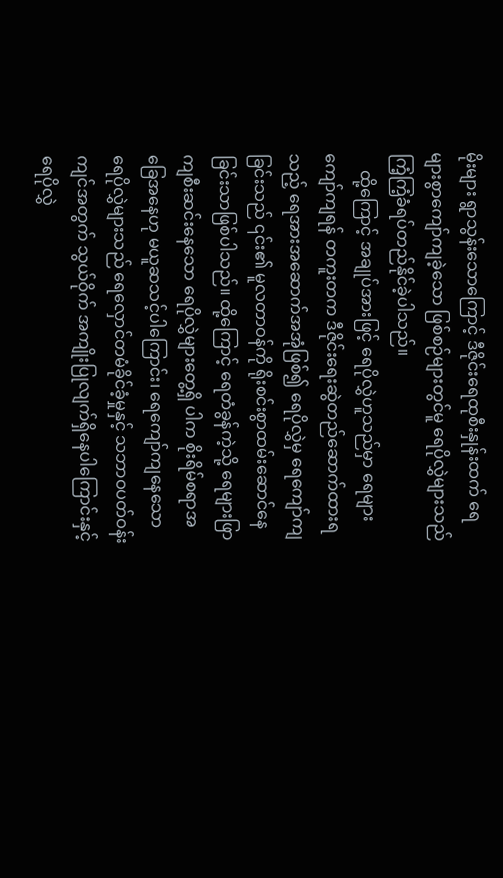မိုးများ ရွာသွန်းသောကြောင့် ဒီဇိုင်းရေထုစီးနှုန်းထက် ရေများစွာကျော်ကျခဲ့သော ဖြစ်စဉ်များတွင်မူ ရေပိုလွှဲများသည် ကြံ့ကြံ့ခံရပ်တည်နိုင်ခဲ့ပါသည်။
    ထို့ကြောင့် အချုပ်အားဖြင့် ရေပိုလွှဲဟူသည်မှာ ရေများကျော်ကျရန် တကူးတက ဒီဇိုင်းရေးဆွဲတည်ဆောက်ထားရသည့် ရေအားအဆောက်အအုံဖြစ်၍ ရေပိုလွှဲမှ ရေကျော်ကျခြင်းသည် ၎င်း၏ မူလတာဝန်ကို ရိုးစင်းစွာထမ်းဆောင်နေခြင်းသာဖြစ်ပါသည်။ ထို့ကြောင့် ရေတံခွန်ကဲ့သို့ ရေများဖြာကျစီးဆင်းနေသော ရေပိုလွှဲများတွေ့ရှိ ပါက စိုးရိမ်စရာအခြေအနေဟု မယူဆသင့်ပါကြောင်း၊ ရေကျော်ကျနေသော ရေပိုလွှဲများသည် ရေလှောင်တမံခိုင်ခံ့မှုနှင့် သဘာဝပတ်ဝန်းကျင်အတွက် သွယ်ဝိုက် အကျိုးပြုလျက်ရှိနေပါကြောင်းနှင့် ရေပိုလွှဲ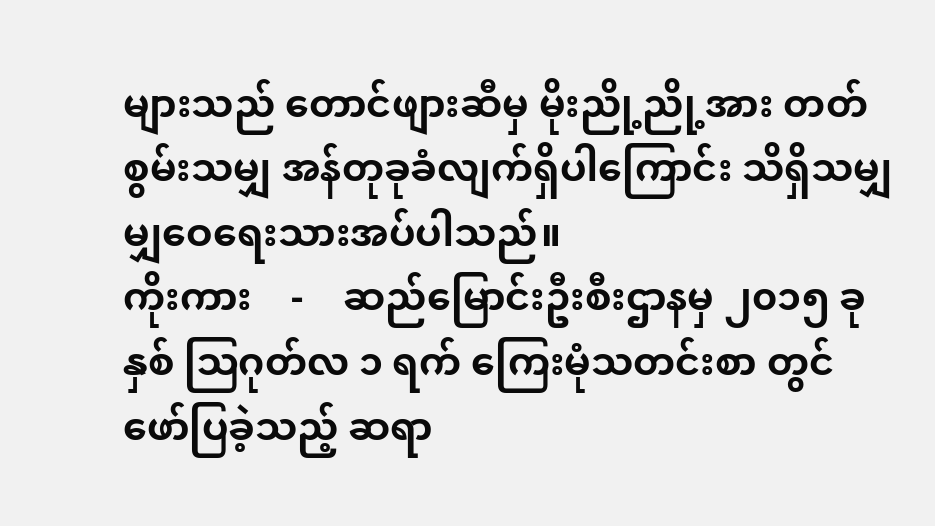များသည် တောင်ဖျားဆီမှ မိုးညို့ညို့အား တတ်စွမ်းသမျှ အန်တုခုခံလျက်ရှိပါကြောင်း သိရှိသမျှ မျှဝေရေးသားအပ်ပါသည်။
ကိုးကား    -    ဆည်မြောင်းဦးစီးဌာနမှ ၂၀၁၅ ခုနှစ် ဩဂုတ်လ ၁ ရက် ကြေးမုံသတင်းစာ တွင် ဖော်ပြခဲ့သည့် ဆရာ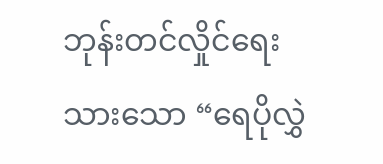ဘုန်းတင်လှိုင်ရေးသားသော “ရေပိုလွှဲ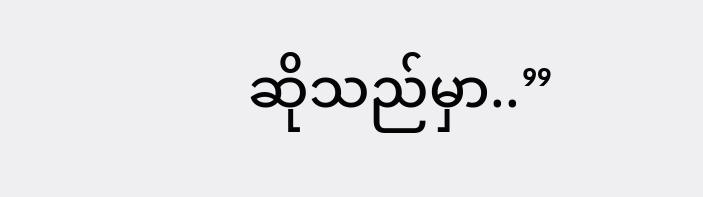ဆိုသည်မှာ..”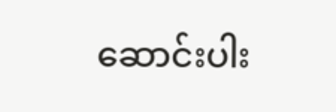ဆောင်းပါး